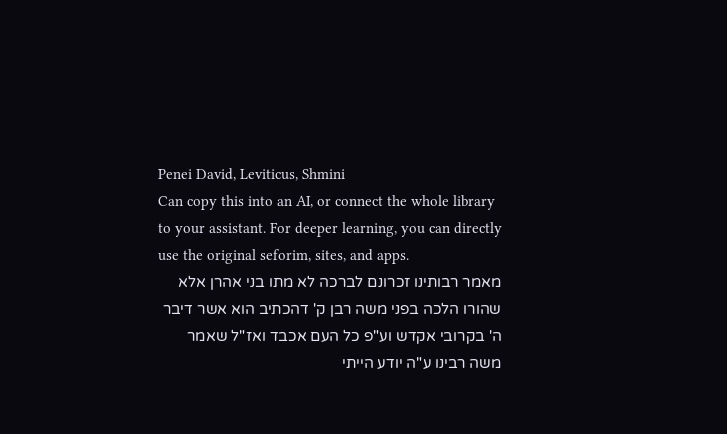Penei David, Leviticus, Shmini
Can copy this into an AI, or connect the whole library to your assistant. For deeper learning, you can directly use the original seforim, sites, and apps.
מאמר רבותינו זכרונם לברכה לא מתו בני אהרן אלא שהורו הלכה בפני משה רבן ק' דהכתיב הוא אשר דיבר ה' בקרובי אקדש וע"פ כל העם אכבד ואז"ל שאמר משה רבינו ע"ה יודע הייתי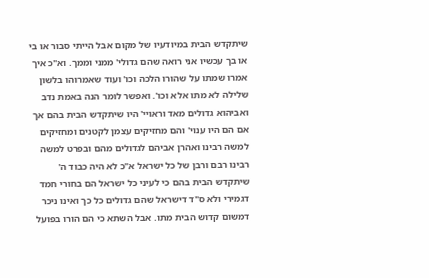שיתקדש הבית במיודעיו של מקום אבל הייתי סבור או בי או בך עכשיו אני רואה שהם גדולי' ממני וממך. וא"כ איך אמרו שמתו על שהורו הלכה וכו' ועוד שאמרוהו בלשון שלילה לא מתו אלא וכו'. ואפשר לומר הנה באמת נדב ואביהוא גדולים מאד וראויי' היו שיתקדש הבית בהם אך אם הם היו ענוי' והם מחזיקים עצמן לקטנים ומחזיקים למשה רבינו ואהרן אביהם לגדולים מהם ובפרט למשה רבינו רבם ורבן של כל ישראל א"כ לא היה כבוד ה' שיתקדש הבית בהם כי לעיני כל ישראל הם בחורי חמד דגמירי ולא ס"ד דישראל שהם גדולים כל כך ואינו ניכר דמשום קדוש הבית מתו. אבל השתא כי הם הורו בפועל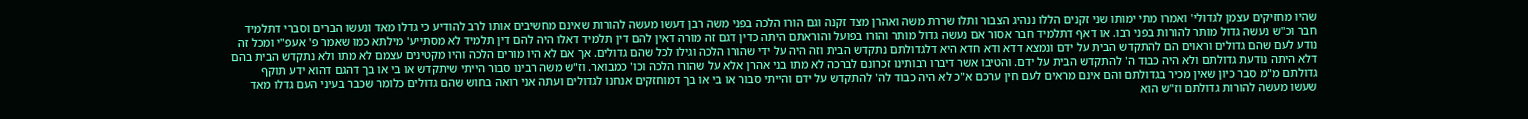שהיו מחזיקים עצמן לגדולי' ואמרו מתי ימותו שני זקנים הללו ננהיג הצבור ותלו שררת משה ואהרן מצד זקנה וגם הורו הלכה בפני משה רבן דעשו מעשה להורות שאינם מחשיבים אותו לרב להודיע כי גדלו מאד ונעשו הברים וסברי דתלמיד חבר וכ"ש נעשה גדול מותר להורות בפני רבו. או דאף דתלמיד חבר אסור אם נעשה גדול מותר והורו בפועל והוראתם היתה כדין דגם זה מורה דאין להם דין תלמיד דאלו היה להם דין תלמיד לא מסתייע' מילתא כמו שאמר פ' אעפ"י ומכל זה נודע לעם שהם גדולים וראוים הם להתקדש הבית על ידם ונמצא דדא ודא חדא היא דלגדולתם נתקדש הבית וזה היה על ידי שהורו הלכה וגילו לכל שהם גדולים. אך אם לא היו מורים הלכה והיו מקטינים עצמם לא מתו ולא נתקדש הבית בהם דלא היתה נודעת גדולתם ולא היה כבוד ה' להתקדש הבית על ידם. והטיבו אשר דיברו רבותינו זכרונם לברכה לא מתו בני אהרן אלא על שהורו הלכה וכו' כמבואר. וז"ש משה רבינו סבור הייתי שיתקדש או בי או בך דהגם דהוא ידע תוקף גדולתם מ"מ סבר כיון שאין מכיר בגדולתם והם אינם מראים לעם חין ערכם א"כ לא היה כבוד לה' להתקדש על ידם והייתי סבור או בי או בך דמוחזקים אנחנו לגדולים ועתה אני רואה בחוש שהם גדולים כלומר שכבר בעיני העם גדלו מאד שעשו מעשה להורות גדולתם וז"ש הוא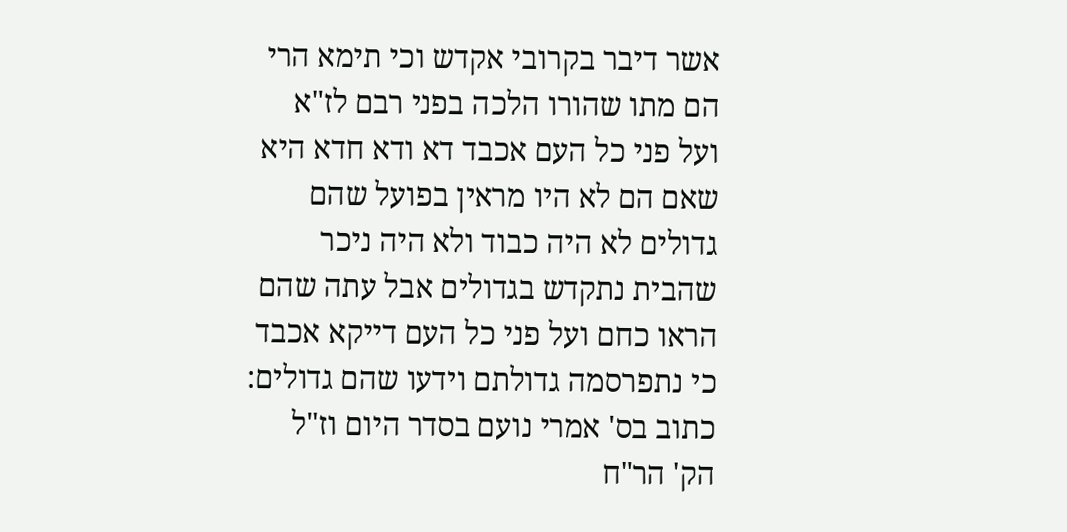אשר דיבר בקרובי אקדש וכי תימא הרי הם מתו שהורו הלכה בפני רבם לז"א ועל פני כל העם אכבד דא ודא חדא היא שאם הם לא היו מראין בפועל שהם גדולים לא היה כבוד ולא היה ניכר שהבית נתקדש בגדולים אבל עתה שהם הראו כחם ועל פני כל העם דייקא אכבד כי נתפרסמה גדולתם וידעו שהם גדולים:
כתוב בס' אמרי נועם בסדר היום וז"ל הק' הר"ח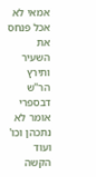אמאי לא אכל פנחס את השעיר ותירץ הר"ש דבספרי אומר לא נתכהן וכו' ועוד הקשה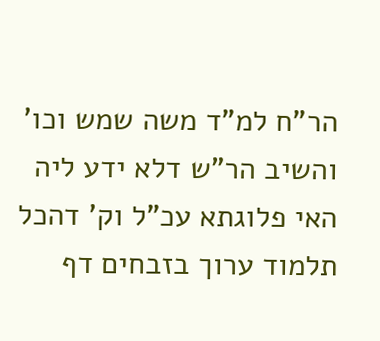הר"ח למ"ד משה שמש וכו' והשיב הר"ש דלא ידע ליה האי פלוגתא עכ"ל וק' דהכל תלמוד ערוך בזבחים דף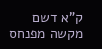ק"א דשם מקשה מפנחס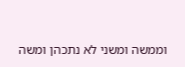וממשה ומשני לא נתכהן ומשה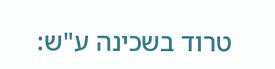טרוד בשכינה ע"ש: